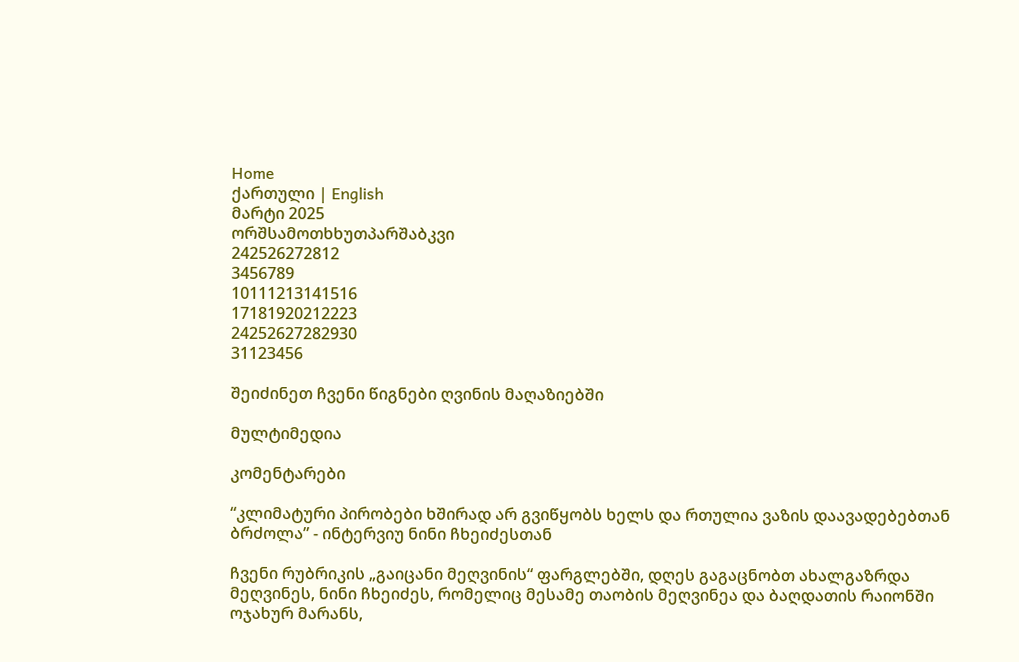Home
ქართული | English
მარტი 2025
ორშსამოთხხუთპარშაბკვი
242526272812
3456789
10111213141516
17181920212223
24252627282930
31123456

შეიძინეთ ჩვენი წიგნები ღვინის მაღაზიებში

მულტიმედია

კომენტარები

“კლიმატური პირობები ხშირად არ გვიწყობს ხელს და რთულია ვაზის დაავადებებთან ბრძოლა” - ინტერვიუ ნინი ჩხეიძესთან

ჩვენი რუბრიკის „გაიცანი მეღვინის“ ფარგლებში, დღეს გაგაცნობთ ახალგაზრდა მეღვინეს, ნინი ჩხეიძეს, რომელიც მესამე თაობის მეღვინეა და ბაღდათის რაიონში ოჯახურ მარანს,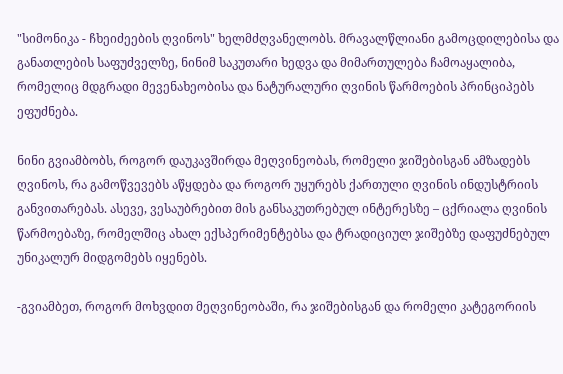"სიმონიკა - ჩხეიძეების ღვინოს" ხელმძღვანელობს. მრავალწლიანი გამოცდილებისა და განათლების საფუძველზე, ნინიმ საკუთარი ხედვა და მიმართულება ჩამოაყალიბა, რომელიც მდგრადი მევენახეობისა და ნატურალური ღვინის წარმოების პრინციპებს ეფუძნება.

ნინი გვიამბობს, როგორ დაუკავშირდა მეღვინეობას, რომელი ჯიშებისგან ამზადებს ღვინოს, რა გამოწვევებს აწყდება და როგორ უყურებს ქართული ღვინის ინდუსტრიის განვითარებას. ასევე, ვესაუბრებით მის განსაკუთრებულ ინტერესზე – ცქრიალა ღვინის წარმოებაზე, რომელშიც ახალ ექსპერიმენტებსა და ტრადიციულ ჯიშებზე დაფუძნებულ უნიკალურ მიდგომებს იყენებს.

-გვიამბეთ, როგორ მოხვდით მეღვინეობაში, რა ჯიშებისგან და რომელი კატეგორიის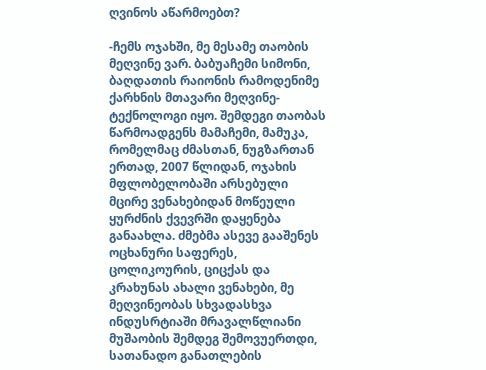ღვინოს აწარმოებთ?

-ჩემს ოჯახში, მე მესამე თაობის მეღვინე ვარ. ბაბუაჩემი სიმონი, ბაღდათის რაიონის რამოდენიმე ქარხნის მთავარი მეღვინე-ტექნოლოგი იყო. შემდეგი თაობას წარმოადგენს მამაჩემი, მამუკა, რომელმაც ძმასთან, ნუგზართან ერთად, 2007 წლიდან, ოჯახის მფლობელობაში არსებული მცირე ვენახებიდან მოწეული ყურძნის ქვევრში დაყენება განაახლა. ძმებმა ასევე გააშენეს ოცხანური საფერეს, ცოლიკოურის, ციცქას და კრახუნას ახალი ვენახები, მე მეღვინეობას სხვადასხვა ინდუსრტიაში მრავალწლიანი მუშაობის შემდეგ შემოვუერთდი, სათანადო განათლების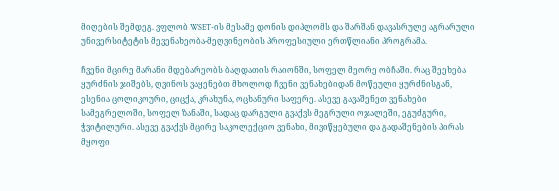მიღების შემდეგ. ვფლობ WSET-ის მესამე დონის დიპლომს და შარშან დავასრულე აგრარული უნივერსიტეტის მევენახეობა-მეღვინეობის პროფესიული ერთწლიანი პროგრამა.

ჩვენი მცირე მარანი მდებარეობს ბაღდათის რაიონში, სოფელ მეორე ობჩაში. რაც შეეხება ყურძნის ჯიშებს, ღვინოს ვაყენებთ მხოლოდ ჩვენი ვენახებიდან მოწეული ყურძნისგან, ესენია ცოლიკოური, ციცქა, კრახუნა, ოცხანური საფერე. ასევე გავაშენეთ ვენახები სამეგრელოში, სოფელ ზანაში, სადაც დარგული გვაქვს მეგრული ოჯალეში, ეგუძგური, ჭვიტილური. ასევე გვაქვს მცირე საკოლექციო ვენახი, მივიწყებული და გადაშენების პირას მყოფი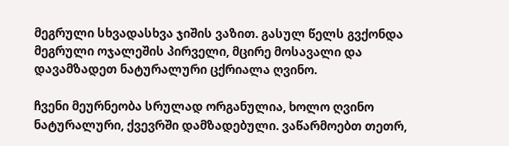მეგრული სხვადასხვა ჯიშის ვაზით. გასულ წელს გვქონდა მეგრული ოჯალეშის პირველი, მცირე მოსავალი და დავამზადეთ ნატურალური ცქრიალა ღვინო.

ჩვენი მეურნეობა სრულად ორგანულია, ხოლო ღვინო ნატურალური, ქვევრში დამზადებული. ვაწარმოებთ თეთრ,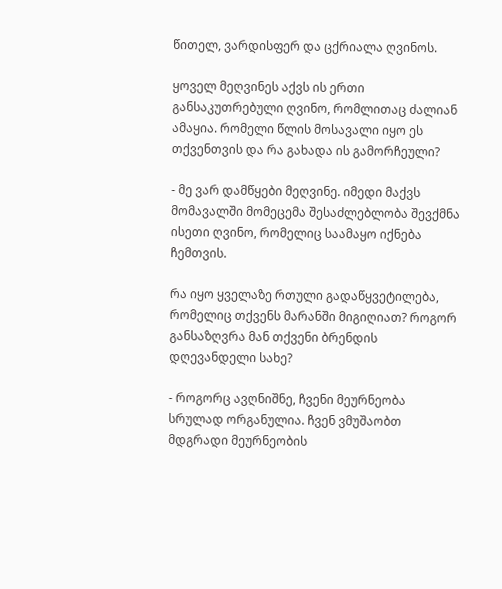წითელ, ვარდისფერ და ცქრიალა ღვინოს.

ყოველ მეღვინეს აქვს ის ერთი განსაკუთრებული ღვინო, რომლითაც ძალიან ამაყია. რომელი წლის მოსავალი იყო ეს თქვენთვის და რა გახადა ის გამორჩეული?

- მე ვარ დამწყები მეღვინე. იმედი მაქვს მომავალში მომეცემა შესაძლებლობა შევქმნა ისეთი ღვინო, რომელიც საამაყო იქნება ჩემთვის.

რა იყო ყველაზე რთული გადაწყვეტილება, რომელიც თქვენს მარანში მიგიღიათ? როგორ განსაზღვრა მან თქვენი ბრენდის დღევანდელი სახე?

- როგორც ავღნიშნე, ჩვენი მეურნეობა სრულად ორგანულია. ჩვენ ვმუშაობთ მდგრადი მეურნეობის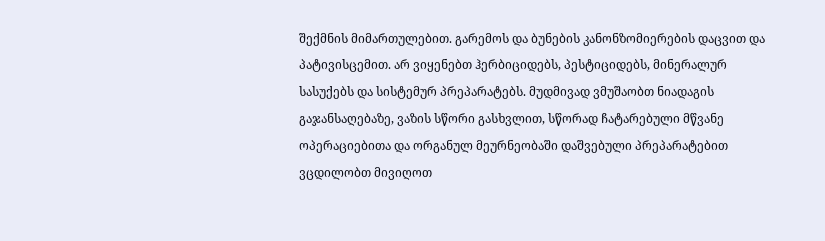შექმნის მიმართულებით. გარემოს და ბუნების კანონზომიერების დაცვით და პატივისცემით. არ ვიყენებთ ჰერბიციდებს, პესტიციდებს, მინერალურ სასუქებს და სისტემურ პრეპარატებს. მუდმივად ვმუშაობთ ნიადაგის გაჯანსაღებაზე, ვაზის სწორი გასხვლით, სწორად ჩატარებული მწვანე ოპერაციებითა და ორგანულ მეურნეობაში დაშვებული პრეპარატებით ვცდილობთ მივიღოთ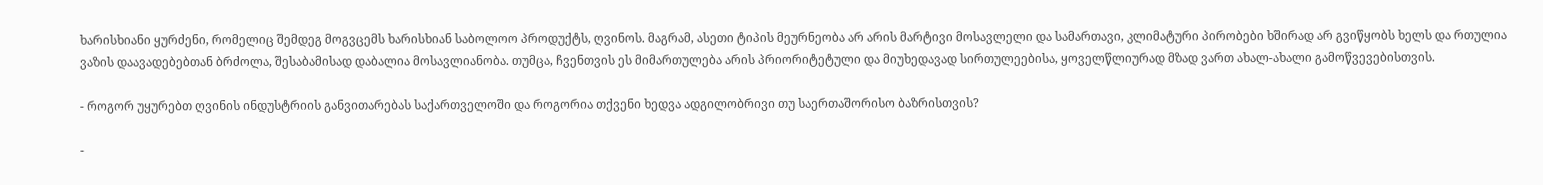ხარისხიანი ყურძენი, რომელიც შემდეგ მოგვცემს ხარისხიან საბოლოო პროდუქტს, ღვინოს. მაგრამ, ასეთი ტიპის მეურნეობა არ არის მარტივი მოსავლელი და სამართავი, კლიმატური პირობები ხშირად არ გვიწყობს ხელს და რთულია ვაზის დაავადებებთან ბრძოლა, შესაბამისად დაბალია მოსავლიანობა. თუმცა, ჩვენთვის ეს მიმართულება არის პრიორიტეტული და მიუხედავად სირთულეებისა, ყოველწლიურად მზად ვართ ახალ-ახალი გამოწვევებისთვის.

- როგორ უყურებთ ღვინის ინდუსტრიის განვითარებას საქართველოში და როგორია თქვენი ხედვა ადგილობრივი თუ საერთაშორისო ბაზრისთვის?

-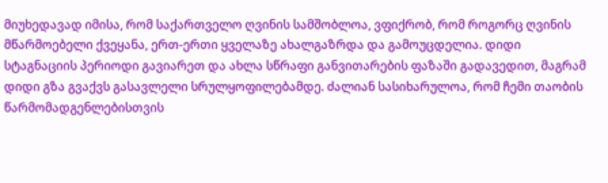მიუხედავად იმისა, რომ საქართველო ღვინის სამშობლოა, ვფიქრობ, რომ როგორც ღვინის მწარმოებელი ქვეყანა, ერთ-ერთი ყველაზე ახალგაზრდა და გამოუცდელია. დიდი სტაგნაციის პერიოდი გავიარეთ და ახლა სწრაფი განვითარების ფაზაში გადავედით, მაგრამ დიდი გზა გვაქვს გასავლელი სრულყოფილებამდე. ძალიან სასიხარულოა, რომ ჩემი თაობის წარმომადგენლებისთვის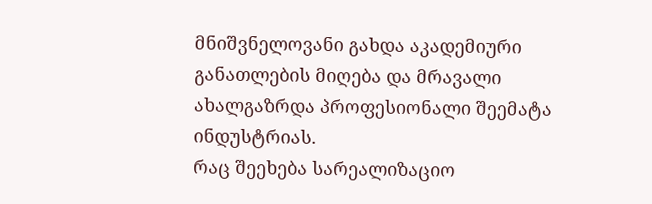მნიშვნელოვანი გახდა აკადემიური განათლების მიღება და მრავალი ახალგაზრდა პროფესიონალი შეემატა ინდუსტრიას.
რაც შეეხება სარეალიზაციო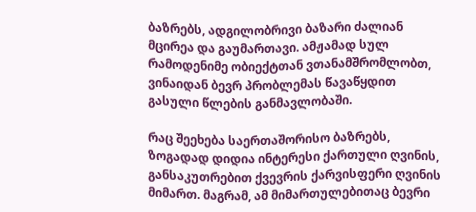ბაზრებს, ადგილობრივი ბაზარი ძალიან მცირეა და გაუმართავი. ამჟამად სულ რამოდენიმე ობიექტთან ვთანამშრომლობთ, ვინაიდან ბევრ პრობლემას წავაწყდით გასული წლების განმავლობაში.

რაც შეეხება საერთაშორისო ბაზრებს, ზოგადად დიდია ინტერესი ქართული ღვინის, განსაკუთრებით ქვევრის ქარვისფერი ღვინის მიმართ. მაგრამ, ამ მიმართულებითაც ბევრი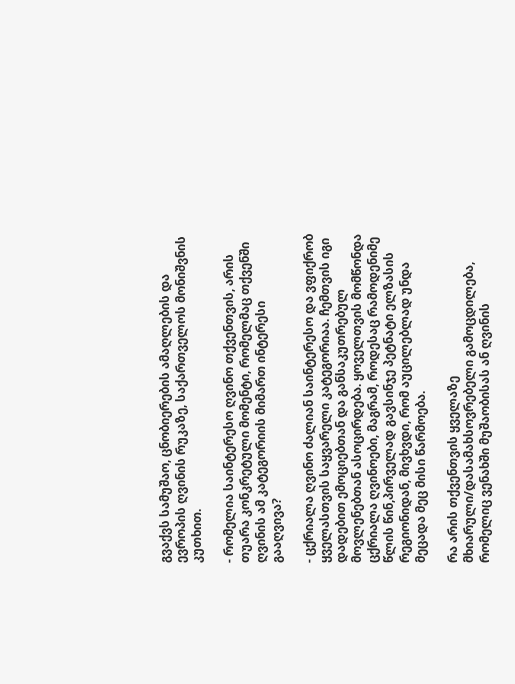გვაქვს სამუშაო, ცნობიერების ამაღლების და ევროპის ღვინის რუკაზე, საქართველოს მონიშვნის კუთხით.

- რომელია საინტერესო ღვინო თქვენთვის, არის თუარა კონკრეტული მომენტი, რომელმაც თქვენში ღვინის ამ კატეგორიის მიმართ ინტერესი გააღვივა?

- ცქრიალა ღვინო ძალიან საინტერესო და ვფიქრობ ყველასთვის საყვარელი კატეგორიაა. ჩემთვის იგი დადებით ემოციებთან და განსაკუთრებულ მოვლენებთან ასოცირდება. ყოველთვის მომწონდა ცქრიალა ღვინოები, მაგრამ, როდესაც რამოდენიმე წლის წინ,პირველად გავსინჯე პეტნატი ელზასის რეგიონიდან, მივხვდი, რომ აუცილებლად უნდა მეცადა მეც მისი წარმოება.

რა არის თქვენთვის ყველაზე მხიარული/დასამახსოვრებელი გამოცდილება, რომელიც ვენახში მუშაობისას ან ღვინის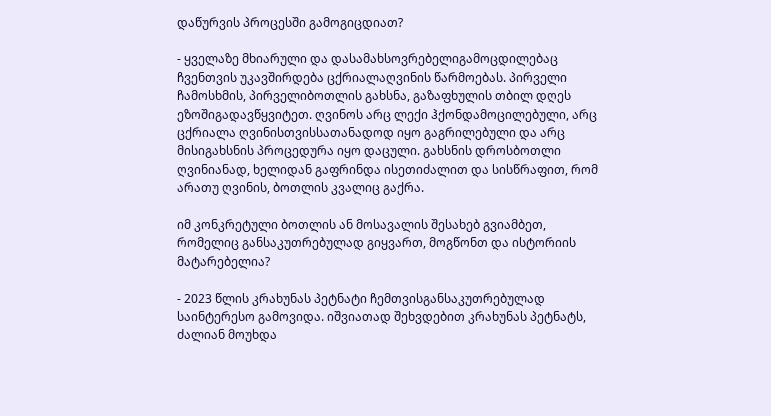დაწურვის პროცესში გამოგიცდიათ?

- ყველაზე მხიარული და დასამახსოვრებელიგამოცდილებაც ჩვენთვის უკავშირდება ცქრიალაღვინის წარმოებას. პირველი ჩამოსხმის, პირველიბოთლის გახსნა, გაზაფხულის თბილ დღეს ეზოშიგადავწყვიტეთ. ღვინოს არც ლექი ჰქონდამოცილებული, არც ცქრიალა ღვინისთვისსათანადოდ იყო გაგრილებული და არც მისიგახსნის პროცედურა იყო დაცული. გახსნის დროსბოთლი ღვინიანად, ხელიდან გაფრინდა ისეთიძალით და სისწრაფით, რომ არათუ ღვინის, ბოთლის კვალიც გაქრა.

იმ კონკრეტული ბოთლის ან მოსავალის შესახებ გვიამბეთ, რომელიც განსაკუთრებულად გიყვართ, მოგწონთ და ისტორიის მატარებელია?

- 2023 წლის კრახუნას პეტნატი ჩემთვისგანსაკუთრებულად საინტერესო გამოვიდა. იშვიათად შეხვდებით კრახუნას პეტნატს, ძალიან მოუხდა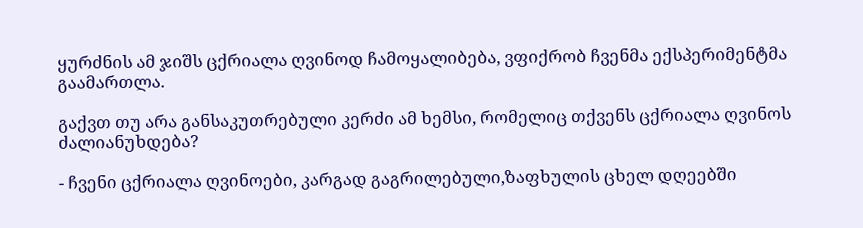ყურძნის ამ ჯიშს ცქრიალა ღვინოდ ჩამოყალიბება, ვფიქრობ ჩვენმა ექსპერიმენტმა გაამართლა.

გაქვთ თუ არა განსაკუთრებული კერძი ამ ხემსი, რომელიც თქვენს ცქრიალა ღვინოს ძალიანუხდება?

- ჩვენი ცქრიალა ღვინოები, კარგად გაგრილებული,ზაფხულის ცხელ დღეებში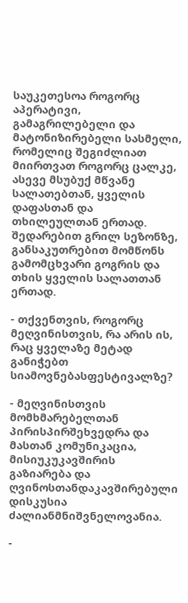საუკეთესოა როგორც აპერატივი, გამაგრილებელი და მატონიზირებელი სასმელი, რომელიც შეგიძლიათ მიირთვათ როგორც ცალკე, ასევე მსუბუქ მწვანე სალათებთან, ყველის დაფასთან და თხილეულთან ერთად. შედარებით გრილ სეზონზე, განსაკუთრებით მომწონს გამომცხვარი გოგრის და თხის ყველის სალათთან ერთად.

- თქვენთვის, როგორც მეღვინისთვის, რა არის ის,  რაც ყველაზე მეტად განიჭებთ სიამოვნებასფესტივალზე?

- მეღვინისთვის მომხმარებელთან პირისპირშეხვედრა და მასთან კომუნიკაცია, მისიუკუკავშირის გაზიარება და ღვინოსთანდაკავშირებული დისკუსია ძალიანმნიშვნელოვანია.

-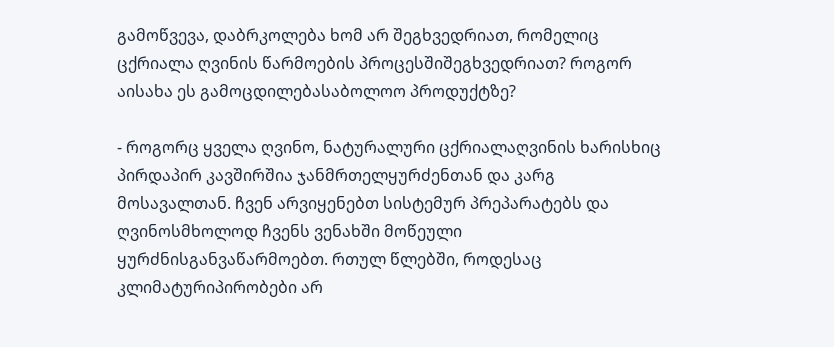გამოწვევა, დაბრკოლება ხომ არ შეგხვედრიათ, რომელიც ცქრიალა ღვინის წარმოების პროცესშიშეგხვედრიათ? როგორ აისახა ეს გამოცდილებასაბოლოო პროდუქტზე?

- როგორც ყველა ღვინო, ნატურალური ცქრიალაღვინის ხარისხიც პირდაპირ კავშირშია ჯანმრთელყურძენთან და კარგ მოსავალთან. ჩვენ არვიყენებთ სისტემურ პრეპარატებს და ღვინოსმხოლოდ ჩვენს ვენახში მოწეული ყურძნისგანვაწარმოებთ. რთულ წლებში, როდესაც კლიმატურიპირობები არ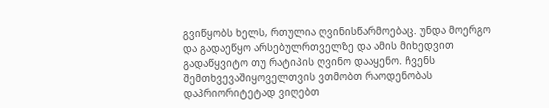გვიწყობს ხელს, რთულია ღვინისწარმოებაც. უნდა მოერგო და გადაეწყო არსებულრთველზე და ამის მიხედვით გადაწყვიტო თუ რატიპის ღვინო დააყენო. ჩვენს შემთხვევაშიყოველთვის ვთმობთ რაოდენობას დაპრიორიტეტად ვიღებთ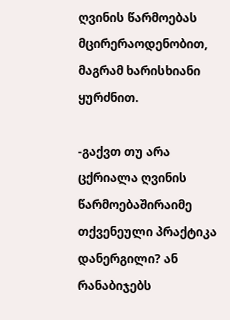ღვინის წარმოებას მცირერაოდენობით, მაგრამ ხარისხიანი ყურძნით.

-გაქვთ თუ არა ცქრიალა ღვინის წარმოებაშირაიმე თქვენეული პრაქტიკა დანერგილი? ან რანაბიჯებს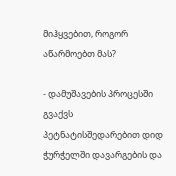მიჰყვებით, როგორ აწარმოებთ მას?

- დამუშავების პროცესში გვაქვს პეტნატისშედარებით დიდ ჭურჭელში დავარგების და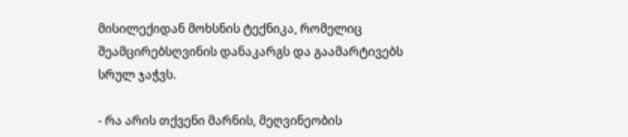მისილექიდან მოხსნის ტექნიკა, რომელიც შეამცირებსღვინის დანაკარგს და გაამარტივებს სრულ ჯაჭვს.

- რა არის თქვენი მარნის, მეღვინეობის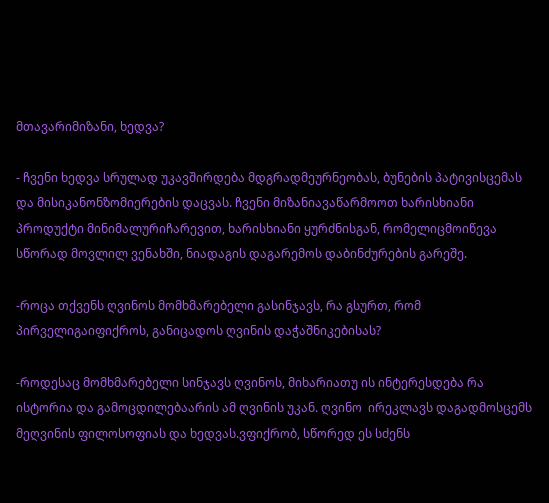მთავარიმიზანი, ხედვა?

- ჩვენი ხედვა სრულად უკავშირდება მდგრადმეურნეობას, ბუნების პატივისცემას და მისიკანონზომიერების დაცვას. ჩვენი მიზანიავაწარმოოთ ხარისხიანი პროდუქტი მინიმალურიჩარევით, ხარისხიანი ყურძნისგან, რომელიცმოიწევა სწორად მოვლილ ვენახში, ნიადაგის დაგარემოს დაბინძურების გარეშე.

-როცა თქვენს ღვინოს მომხმარებელი გასინჯავს, რა გსურთ, რომ პირველიგაიფიქროს, განიცადოს ღვინის დაჭაშნიკებისას?

-როდესაც მომხმარებელი სინჯავს ღვინოს, მიხარიათუ ის ინტერესდება რა ისტორია და გამოცდილებაარის ამ ღვინის უკან. ღვინო  ირეკლავს დაგადმოსცემს მეღვინის ფილოსოფიას და ხედვას.ვფიქრობ, სწორედ ეს სძენს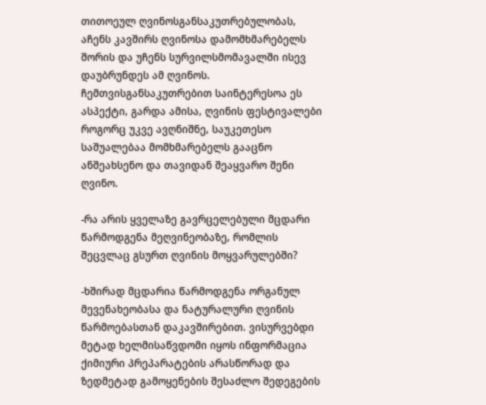თითოეულ ღვინოსგანსაკუთრებულობას, აჩენს კავშირს ღვინოსა დამომხმარებელს შორის და უჩენს სურვილსმომავალში ისევ დაუბრუნდეს ამ ღვინოს. ჩემთვისგანსაკუთრებით საინტერესოა ეს ასპექტი, გარდა ამისა, ღვინის ფესტივალები როგორც უკვე ავღნიშნე, საუკეთესო საშუალებაა მომხმარებელს გააცნო ანშეახსენო და თავიდან შეაყვარო შენი ღვინო.

-რა არის ყველაზე გავრცელებული მცდარი წარმოდგენა მეღვინეობაზე, რომლის შეცვლაც გსურთ ღვინის მოყვარულებში?

-ხშირად მცდარია წარმოდგენა ორგანულ მევენახეობასა და ნატურალური ღვინის წარმოებასთან დაკავშირებით. ვისურვებდი მეტად ხელმისაწვდომი იყოს ინფორმაცია ქიმიური პრეპარატების არასწორად და ზედმეტად გამოყენების შესაძლო შედეგების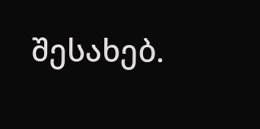შესახებ.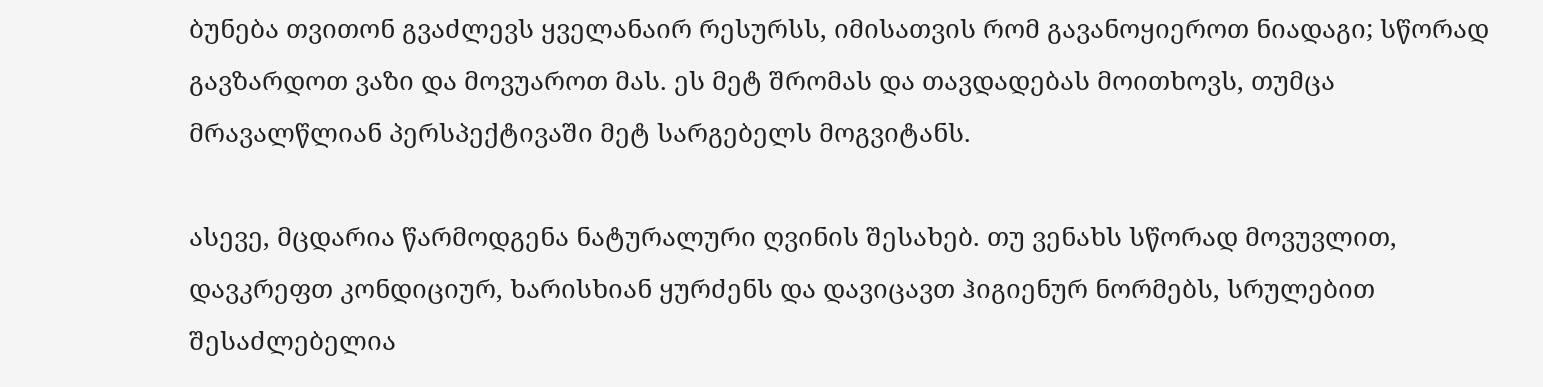ბუნება თვითონ გვაძლევს ყველანაირ რესურსს, იმისათვის რომ გავანოყიეროთ ნიადაგი; სწორად გავზარდოთ ვაზი და მოვუაროთ მას. ეს მეტ შრომას და თავდადებას მოითხოვს, თუმცა მრავალწლიან პერსპექტივაში მეტ სარგებელს მოგვიტანს.

ასევე, მცდარია წარმოდგენა ნატურალური ღვინის შესახებ. თუ ვენახს სწორად მოვუვლით, დავკრეფთ კონდიციურ, ხარისხიან ყურძენს და დავიცავთ ჰიგიენურ ნორმებს, სრულებით შესაძლებელია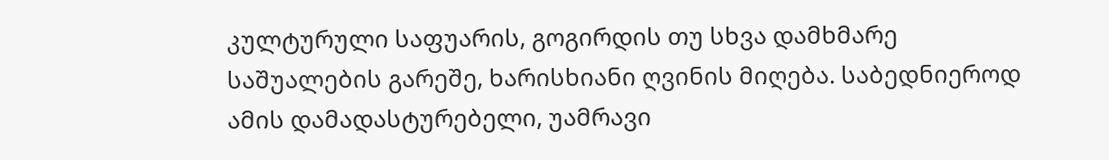კულტურული საფუარის, გოგირდის თუ სხვა დამხმარე საშუალების გარეშე, ხარისხიანი ღვინის მიღება. საბედნიეროდ ამის დამადასტურებელი, უამრავი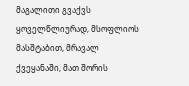მაგალითი გვაქვს ყოველწლიურად, მსოფლიოს მასშტაბით, მრავალ ქვეყანაში, მათ შორის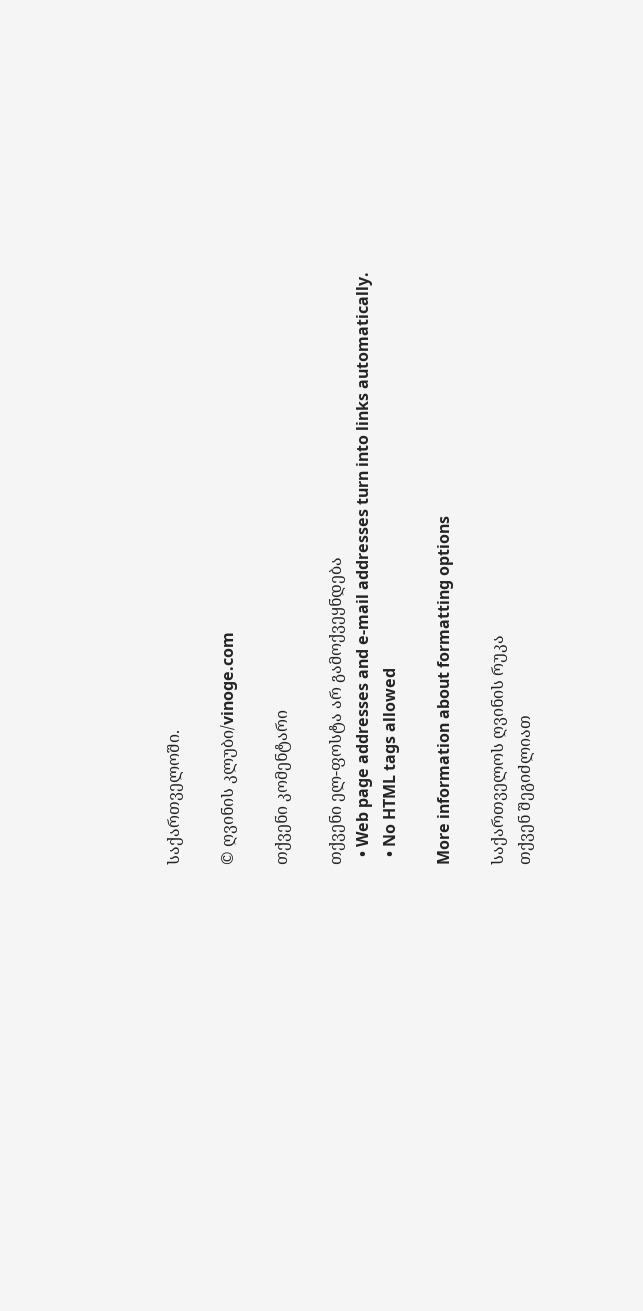საქართველოში.

© ღვინის კლუბი/vinoge.com

თქვენი კომენტარი

თქვენი ელ-ფოსტა არ გამოქვეყნდება
  • Web page addresses and e-mail addresses turn into links automatically.
  • No HTML tags allowed

More information about formatting options

საქართველოს ღვინის რუკა
თქვენ შეგიძლიათ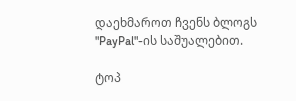დაეხმაროთ ჩვენს ბლოგს "PayPal"-ის საშუალებით.

ტოპ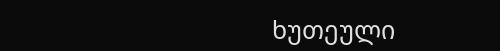ხუთეული